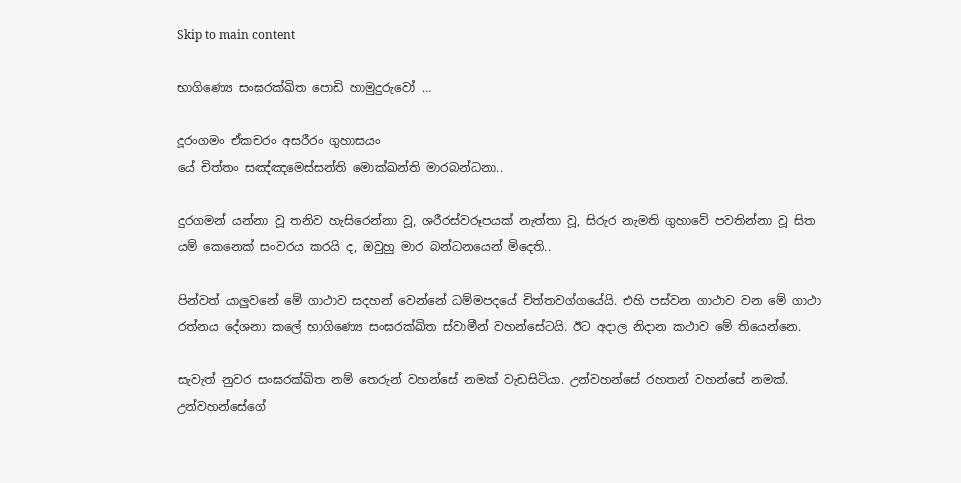Skip to main content

භාගිණ්‍යෙ සංඝරක්ඛිත පොඩි හාමුදුරුවෝ …

දූරංගමං ඒකචරං අසරීරං ගුහාසයං
යේ චිත්තං සඤ්ඤමෙස්සන්ති මොක්ඛන්ති මාරබන්ධනා..

දුරගමන් යන්නා වූ තනිව හැසිරෙන්නා වූ, ශරීරස්වරූපයක් නැත්තා වූ, සිරුර නැමති ගුහාවේ පවතින්නා වූ සිත යම් කෙනෙක් සංවරය කරයි ද, ඔවුහු මාර බන්ධනයෙන් මිදෙති..

පින්වත් යාලුවනේ මේ ගාථාව සදහන් වෙන්නේ ධම්මපදයේ චිත්තවග්ගයේයි. එහි පස්වන ගාථාව වන මේ ගාථා රත්නය දේශනා කලේ භාගිණ්‍යෙ සංඝරක්ඛිත ස්වාමීන් වහන්සේටයි. ඊට අදාල නිදාන කථාව මේ තියෙන්නෙ.

සැවැත් නුවර සංඝරක්ඛිත නම් තෙරුන් වහන්සේ නමක් වැඩසිටියා. උන්වහන්සේ රහතන් වහන්සේ නමක්. උන්වහන්සේගේ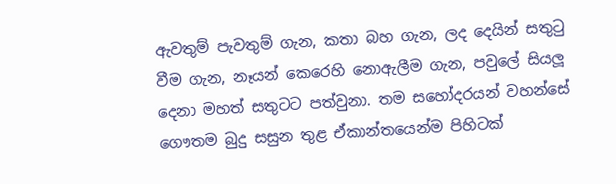ඇවතුම් පැවතුම් ගැන, කතා බහ ගැන, ලද දෙයින් සතුටු වීම ගැන, නෑයන් කෙරෙහි නොඇලීම ගැන, පවුලේ සියලූ දෙනා මහත් සතුටට පත්වුනා. තම සහෝදරයන් වහන්සේ ගෞතම බුදු සසුන තුළ ඒකාන්තයෙන්ම පිහිටක්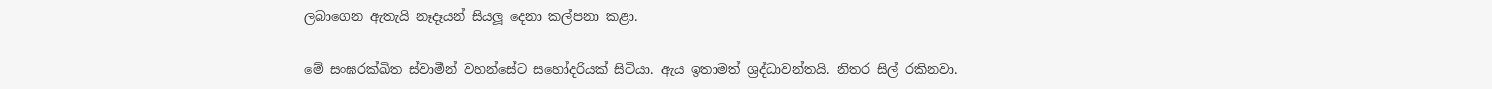ලබාගෙන ඇතැයි නෑදෑයන් සියලූ දෙනා කල්පනා කළා.

මේ සංඝරක්ඛිත ස්වාමීන් වහන්සේට සහෝදරියක් සිටියා. ඇය ඉතාමත් ශ්‍රද්ධාවන්තයි. නිතර සිල් රකිනවා.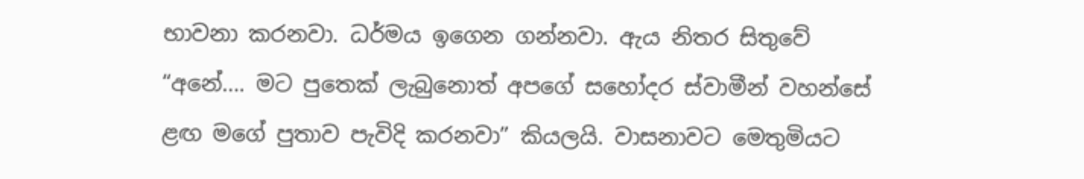භාවනා කරනවා. ධර්මය ඉගෙන ගන්නවා. ඇය නිතර සිතුවේ “අනේ…. මට පුතෙක් ලැබුනොත් අපගේ සහෝදර ස්වාමීන් වහන්සේ ළඟ මගේ පුතාව පැවිදි කරනවා” කියලයි. වාසනාවට මෙතුමියට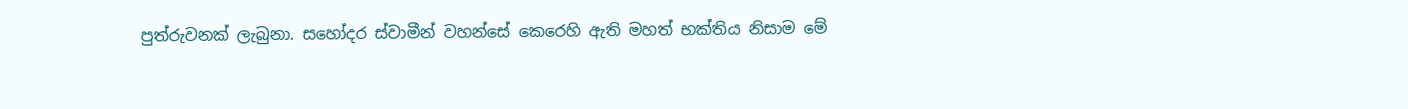පුත්රුවනක් ලැබුනා. සහෝදර ස්වාමීන් වහන්සේ කෙරෙහි ඇති මහත් භක්තිය නිසාම මේ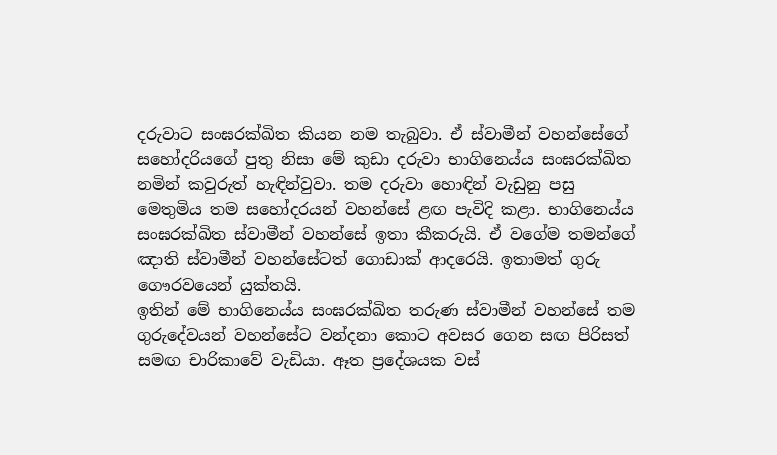දරුවාට සංඝරක්ඛිත කියන නම තැබුවා. ඒ ස්වාමීන් වහන්සේගේ සහෝදරියගේ පුතු නිසා මේ කුඩා දරුවා භාගිනෙය්ය සංඝරක්ඛිත නමින් කවුරුත් හැඳින්වුවා. තම දරුවා හොඳින් වැඩුනු පසු මෙතුමිය තම සහෝදරයන් වහන්සේ ළඟ පැවිදි කළා. භාගිනෙය්ය සංඝරක්ඛිත ස්වාමීන් වහන්සේ ඉතා කීකරුයි. ඒ වගේම තමන්ගේ ඤාති ස්වාමීන් වහන්සේටත් ගොඩාක් ආදරෙයි. ඉතාමත් ගුරු ගෞරවයෙන් යුක්තයි.
ඉතින් මේ භාගිනෙය්ය සංඝරක්ඛිත තරුණ ස්වාමීන් වහන්සේ තම ගුරුදේවයන් වහන්සේට වන්දනා කොට අවසර ගෙන සඟ පිරිසත් සමඟ චාරිකාවේ වැඩියා. ඈත ප්‍රදේශයක වස්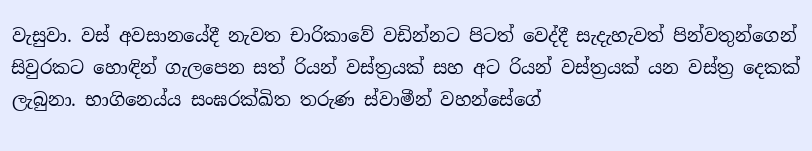වැසුවා. වස් අවසානයේදී නැවත චාරිකාවේ වඩින්නට පිටත් වෙද්දී සැදැහැවත් පින්වතුන්ගෙන් සිවුරකට හොඳින් ගැලපෙන සත් රියන් වස්ත්‍රයක් සහ අට රියන් වස්ත්‍රයක් යන වස්ත්‍ර දෙකක් ලැබුනා. භාගිනෙය්ය සංඝරක්ඛිත තරුණ ස්වාමීන් වහන්සේගේ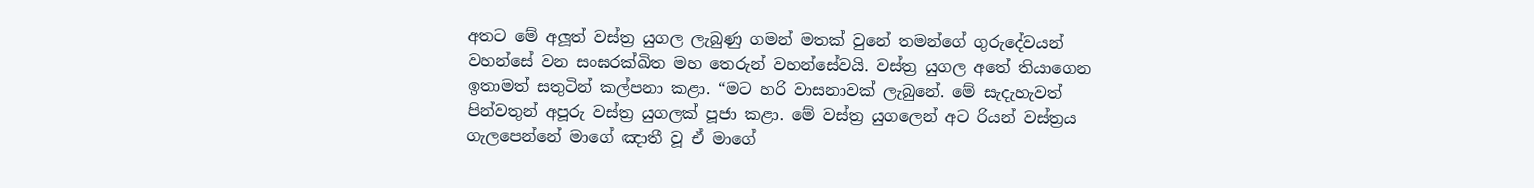අතට මේ අලූත් වස්ත්‍ර යුගල ලැබුණු ගමන් මතක් වුනේ තමන්ගේ ගුරුදේවයන් වහන්සේ වන සංඝරක්ඛිත මහ තෙරුන් වහන්සේවයි. වස්ත්‍ර යුගල අතේ තියාගෙන ඉතාමත් සතුටින් කල්පනා කළා. “මට හරි වාසනාවක් ලැබුනේ. මේ සැදැහැවත් පින්වතුන් අපූරු වස්ත්‍ර යුගලක් පූජා කළා. මේ වස්ත්‍ර යුගලෙන් අට රියන් වස්ත්‍රය ගැලපෙන්නේ මාගේ ඤාතී වූ ඒ මාගේ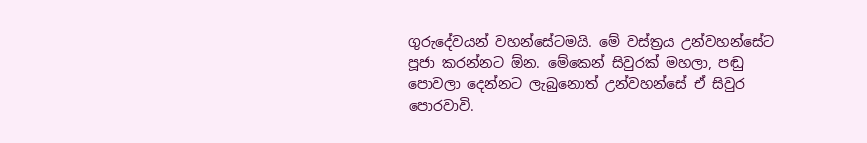ගුරුදේවයන් වහන්සේටමයි. මේ වස්ත්‍රය උන්වහන්සේට පූජා කරන්නට ඕන. මේකෙන් සිවුරක් මහලා, පඬු පොවලා දෙන්නට ලැබුනොත් උන්වහන්සේ ඒ සිවුර පොරවාවි.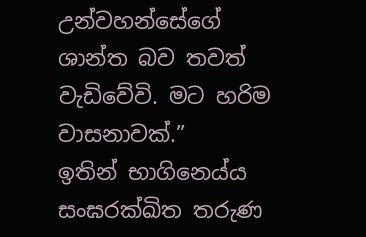උන්වහන්සේගේ ශාන්ත බව තවත් වැඩිවේවි. මට හරිම වාසනාවක්.”
ඉතින් භාගිනෙය්ය සංඝරක්ඛිත තරුණ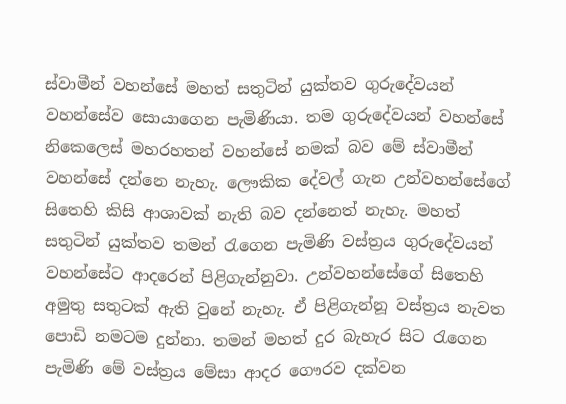ස්වාමීන් වහන්සේ මහත් සතුටින් යුක්තව ගුරුදේවයන් වහන්සේව සොයාගෙන පැමිණියා. තම ගුරුදේවයන් වහන්සේ නිකෙලෙස් මහරහතන් වහන්සේ නමක් බව මේ ස්වාමීන් වහන්සේ දන්නෙ නැහැ. ලෞකික දේවල් ගැන උන්වහන්සේගේ සිතෙහි කිසි ආශාවක් නැති බව දන්නෙත් නැහැ. මහත් සතුටින් යුක්තව තමන් රැගෙන පැමිණි වස්ත්‍රය ගුරුදේවයන් වහන්සේට ආදරෙන් පිළිගැන්නුවා. උන්වහන්සේගේ සිතෙහි අමුතු සතුටක් ඇති වුනේ නැහැ. ඒ පිළිගැන්නූ වස්ත්‍රය නැවත පොඩි නමටම දුන්නා. තමන් මහත් දුර බැහැර සිට රැගෙන පැමිණි මේ වස්ත්‍රය මේසා ආදර ගෞරව දක්වන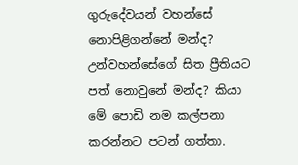ගුරුදේවයන් වහන්සේ නොපිළිගන්නේ මන්ද? උන්වහන්සේගේ සිත ප්‍රීතියට පත් නොවුනේ මන්ද? කියා මේ පොඩි නම කල්පනා කරන්නට පටන් ගත්තා.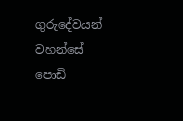ගුරුදේවයන් වහන්සේ පොඩි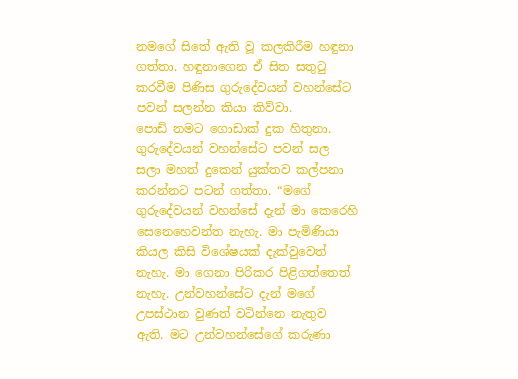නමගේ සිතේ ඇති වූ කලකිරීම හඳුනා ගත්තා. හඳුනාගෙන ඒ සිත සතුටු කරවීම පිණිස ගුරුදේවයන් වහන්සේට පවන් සලන්න කියා කිව්වා.
පොඩි නමට ගොඩාක් දුක හිතුනා. ගුරුදේවයන් වහන්සේට පවන් සල සලා මහත් දුකෙන් යුක්තව කල්පනා කරන්නට පටන් ගත්තා. “මගේ ගුරුදේවයන් වහන්සේ දැන් මා කෙරෙහි සෙනෙහෙවන්ත නැහැ. මා පැමිණියා කියල කිසි විශේෂයක් දැක්වුවෙත් නැහැ. මා ගෙනා පිරිකර පිළිගත්තෙත් නැහැ. උන්වහන්සේට දැන් මගේ උපස්ථාන වුණත් වටින්නෙ නැතුව ඇති. මට උන්වහන්සේගේ කරුණා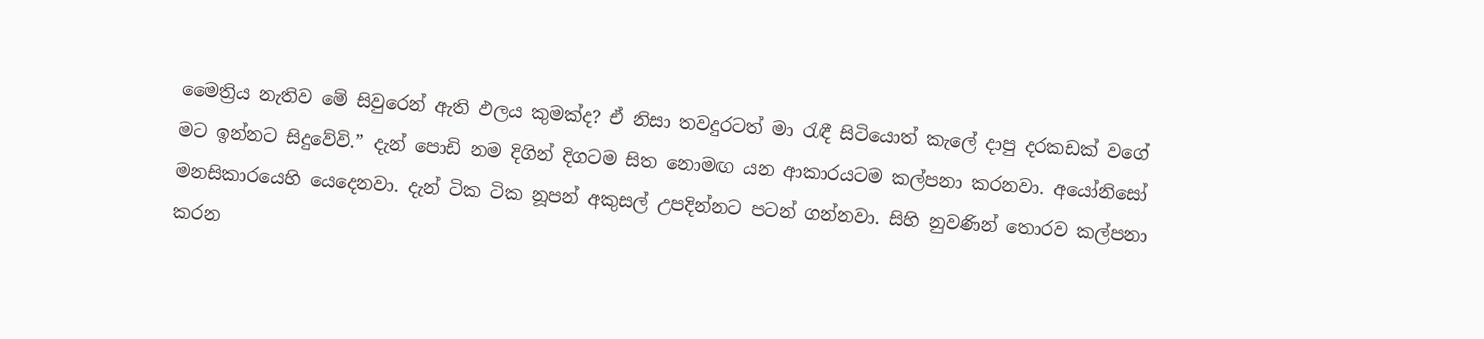මෛත්‍රිය නැතිව මේ සිවුරෙන් ඇති ඵලය කුමක්ද? ඒ නිසා තවදුරටත් මා රැඳී සිටියොත් කැලේ දාපු දරකඩක් වගේ මට ඉන්නට සිදුවේවි.” දැන් පොඩි නම දිගින් දිගටම සිත නොමඟ යන ආකාරයටම කල්පනා කරනවා. අයෝනිසෝ මනසිකාරයෙහි යෙදෙනවා. දැන් ටික ටික නූපන් අකුසල් උපදින්නට පටන් ගන්නවා. සිහි නුවණින් තොරව කල්පනා කරන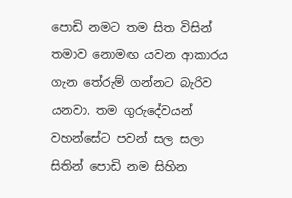පොඩි නමට තම සිත විසින් තමාව නොමඟ යවන ආකාරය ගැන තේරුම් ගන්නට බැරිව යනවා. තම ගුරුදේවයන් වහන්සේට පවන් සල සලා සිතින් පොඩි නම සිහින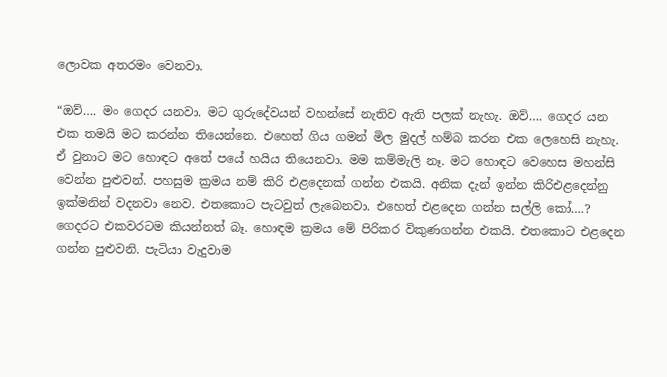ලොවක අතරමං වෙනවා.

“ඔව්…. මං ගෙදර යනවා. මට ගුරුදේවයන් වහන්සේ නැතිව ඇති පලක් නැහැ. ඔව්…. ගෙදර යන එක තමයි මට කරන්න තියෙන්නෙ. එහෙත් ගිය ගමන් මිල මුදල් හම්බ කරන එක ලෙහෙසි නැහැ. ඒ වුනාට මට හොඳට අතේ පයේ හයිය තියෙනවා. මම කම්මැලි නෑ. මට හොඳට වෙහෙස මහන්සි වෙන්න පුළුවන්. පහසුම ක්‍රමය නම් කිරි එළදෙනක් ගන්න එකයි. අනික දැන් ඉන්න කිරිඑළදෙන්නු ඉක්මනින් වදනවා නෙව. එතකොට පැටවුත් ලැබෙනවා. එහෙත් එළදෙන ගන්න සල්ලි කෝ….? ගෙදරට එකවරටම කියන්නත් බෑ. හොඳම ක්‍රමය මේ පිරිකර විකුණගන්න එකයි. එතකොට එළදෙන ගන්න පුළුවනි. පැටියා වැදුවාම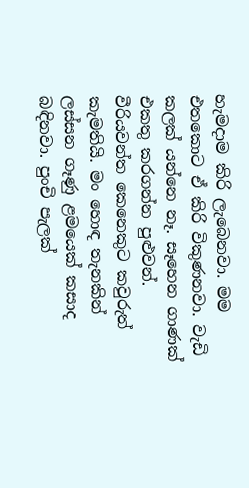හැමදාම කිරි ලැබෙනවා. මම එතකොට ඒ කිරි විකුණනවා. වැඩි කලක් යන්නෙ නෑ. සෑහෙන ගාණක් එකතු කරගන්න පුළුවන්. වීරියවන්ත කෙනෙකුට කවුරුත් කැමතියි. මං හොඳ තැනකින් ලස්සන ගෑණු ළමයෙක් කසාද බඳිනවා. පුංචි පැලක්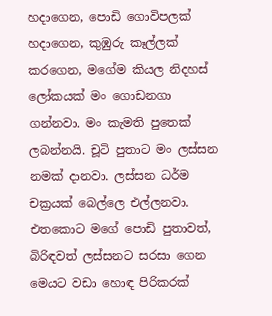හදාගෙන, පොඩි ගොවිපලක් හදාගෙන, කුඹුරු කෑල්ලක් කරගෙන, මගේම කියල නිදහස් ලෝකයක් මං ගොඩනගා ගන්නවා. මං කැමති පුතෙක් ලබන්නයි. චූටි පුතාට මං ලස්සන නමක් දානවා. ලස්සන ධර්ම චක්‍රයක් බෙල්ලෙ එල්ලනවා. එතකොට මගේ පොඩි පුතාවත්, බිරිඳවත් ලස්සනට සරසා ගෙන මෙයට වඩා හොඳ පිරිකරක්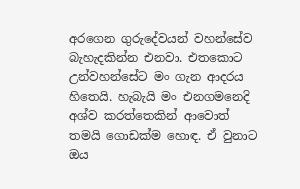අරගෙන ගුරුදේවයන් වහන්සේව බැහැදකින්න එනවා. එතකොට උන්වහන්සේට මං ගැන ආදරය හිතෙයි. හැබැයි මං එනගමනෙදි අශ්ව කරත්තෙකින් ආවොත් තමයි ගොඩක්ම හොඳ. ඒ වුනාට ඔය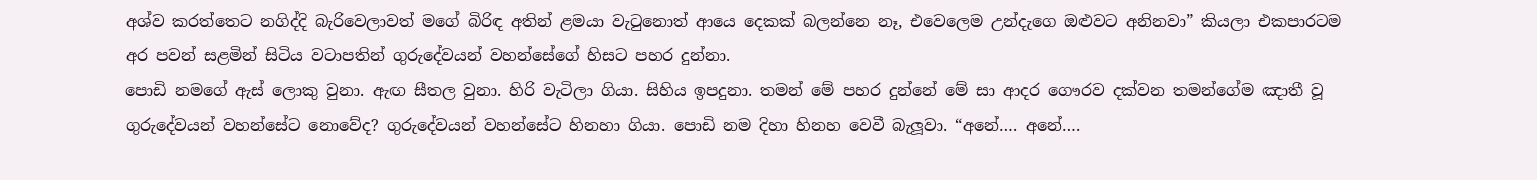අශ්ව කරත්තෙට නගිද්දි බැරිවෙලාවත් මගේ බිරිඳ අතින් ළමයා වැටුනොත් ආයෙ දෙකක් බලන්නෙ නෑ, එවෙලෙම උන්දැගෙ ඔළුවට අනිනවා” කියලා එකපාරටම අර පවන් සළමින් සිටිය වටාපතින් ගුරුදේවයන් වහන්සේගේ හිසට පහර දුන්නා.
පොඩි නමගේ ඇස් ලොකු වුනා. ඇඟ සීතල වුනා. හිරි වැටිලා ගියා. සිහිය ඉපදුනා. තමන් මේ පහර දුන්නේ මේ සා ආදර ගෞරව දක්වන තමන්ගේම ඤාතී වූ ගුරුදේවයන් වහන්සේට නොවේද? ගුරුදේවයන් වහන්සේට හිනහා ගියා. පොඩි නම දිහා හිනහ වෙවී බැලූවා. “අනේ…. අනේ….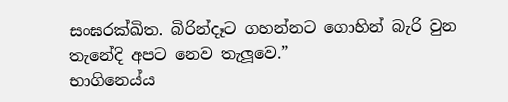සංඝරක්ඛිත. බිරින්දෑට ගහන්නට ගොහින් බැරි වුන තැනේදි අපට නෙව තැලූවෙ.”
භාගිනෙය්ය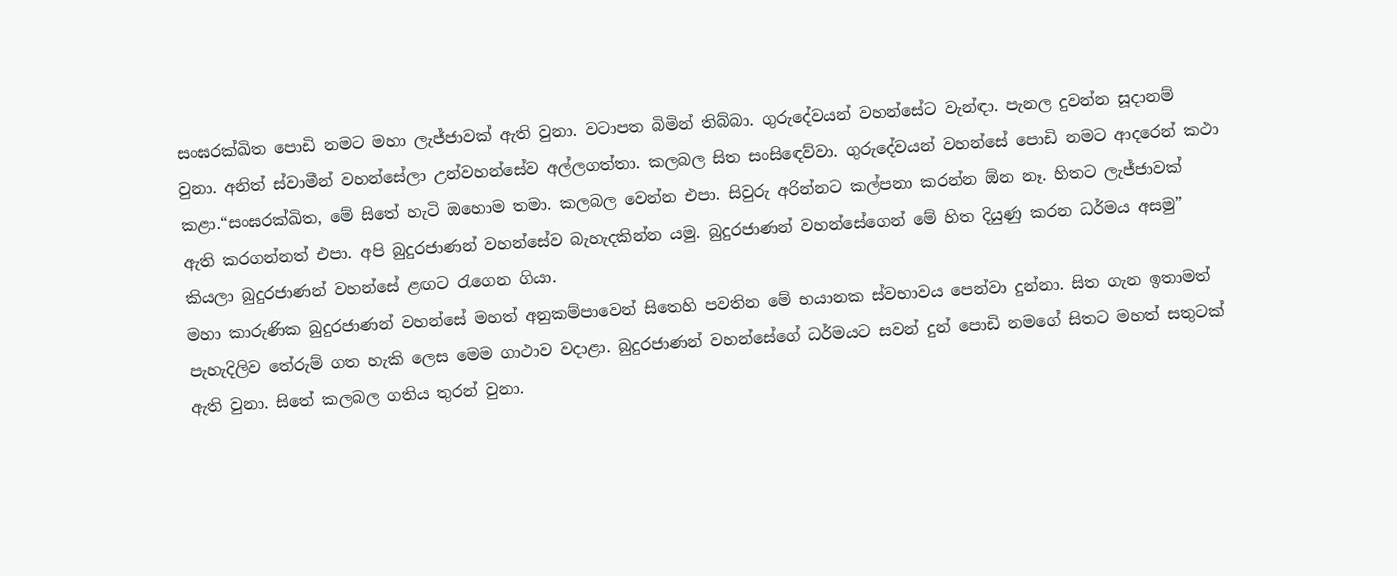සංඝරක්ඛිත පොඩි නමට මහා ලැජ්ජාවක් ඇති වුනා. වටාපත බිමින් තිබ්බා. ගුරුදේවයන් වහන්සේට වැන්ඳා. පැනල දුවන්න සූදානම් වුනා. අනිත් ස්වාමීන් වහන්සේලා උන්වහන්සේව අල්ලගත්තා. කලබල සිත සංසිඳෙව්වා. ගුරුදේවයන් වහන්සේ පොඩි නමට ආදරෙන් කථා කළා.“සංඝරක්ඛිත, මේ සිතේ හැටි ඔහොම තමා. කලබල වෙන්න එපා. සිවුරු අරින්නට කල්පනා කරන්න ඕන නෑ. හිතට ලැජ්ජාවක් ඇති කරගන්නත් එපා. අපි බුදුරජාණන් වහන්සේව බැහැදකින්න යමු. බුදුරජාණන් වහන්සේගෙන් මේ හිත දියුණු කරන ධර්මය අසමු” කියලා බුදුරජාණන් වහන්සේ ළඟට රැගෙන ගියා.
මහා කාරුණික බුදුරජාණන් වහන්සේ මහත් අනුකම්පාවෙන් සිතෙහි පවතින මේ භයානක ස්වභාවය පෙන්වා දුන්නා. සිත ගැන ඉතාමත් පැහැදිලිව තේරුම් ගත හැකි ලෙස මෙම ගාථාව වදාළා. බුදුරජාණන් වහන්සේගේ ධර්මයට සවන් දුන් පොඩි නමගේ සිතට මහත් සතුටක් ඇති වුනා. සිතේ කලබල ගතිය තුරන් වුනා.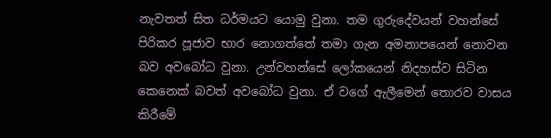නැවතත් සිත ධර්මයට යොමු වුනා. තම ගුරුදේවයන් වහන්සේ පිරිකර පූජාව භාර නොගත්තේ තමා ගැන අමනාපයෙන් නොවන බව අවබෝධ වුනා. උන්වහන්සේ ලෝකයෙන් නිදහස්ව සිටින කෙනෙක් බවත් අවබෝධ වුනා. ඒ වගේ ඇලීමෙන් තොරව වාසය කිරීමේ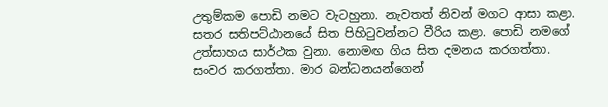උතුම්කම පොඩි නමට වැටහුනා. නැවතත් නිවන් මගට ආසා කළා. සතර සතිපට්ඨානයේ සිත පිහිටුවන්නට වීරිය කළා. පොඩි නමගේ උත්සාහය සාර්ථක වුනා. නොමඟ ගිය සිත දමනය කරගත්තා. සංවර කරගත්තා. මාර බන්ධනයන්ගෙන්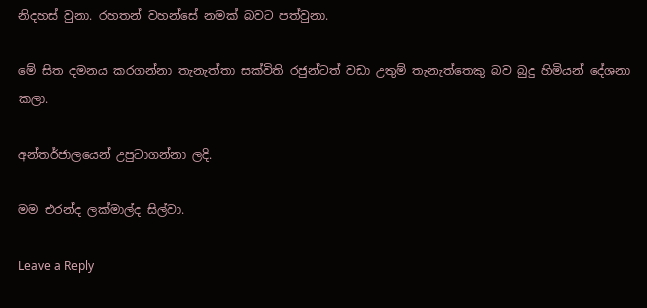නිදහස් වුනා. රහතන් වහන්සේ නමක් බවට පත්වුනා.

මේ සිත දමනය කරගන්නා තැනැත්තා සක්විති රජුන්ටත් වඩා උතුම් තැනැත්තෙකු බව බුදු හිමියන් දේශනා කලා.

අන්තර්ජාලයෙන් උපුටාගන්නා ලදි.

මම එරන්ද ලක්මාල්ද සිල්වා.

Leave a Reply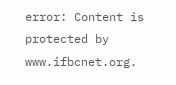error: Content is protected by www.ifbcnet.org.